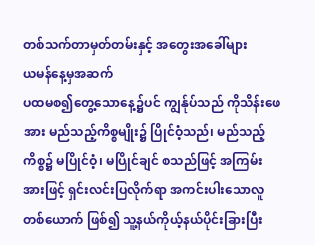တစ်သက်တာမှတ်တမ်းနှင့် အတွေးအခေါ်များ
ယမန်နေ့မှအဆက်
ပထမစ၍တွေ့သောနေ့၌ပင် ကျွန်ုပ်သည် ကိုသိန်းဖေအား မည်သည့်ကိစ္စမျိုး၌ ပြိုင်ဝံ့သည်၊ မည်သည့်ကိစ္စ၌ မပြိုင်ဝံ့၊ မပြိုင်ချင် စသည်ဖြင့် အကြမ်းအားဖြင့် ရှင်းလင်းပြလိုက်ရာ အကင်းပါးသောလူတစ်ယောက် ဖြစ်၍ သူ့နယ်ကိုယ့်နယ်ပိုင်းခြားပြီး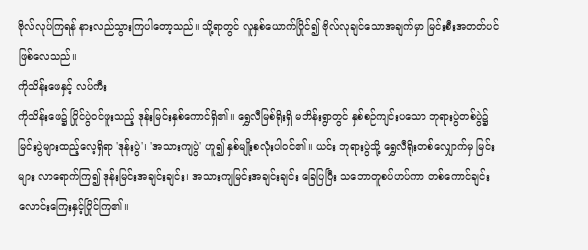ဗိုလ်လုပ်ကြရန် နားလည်သွားကြပါတော့သည်။ သို့ရာတွင် လူနှစ်ယောက်ပြိုင်၍ ဗိုလ်လုချင်သောအချက်မှာ မြင်းစီးအတတ်ပင်ဖြစ်လေသည်။
ကိုသိန်းဖေနှင့် လပ်ကီး
ကိုသိန်းဖေ၌ ပြိုင်ပွဲဝင်ဖူးသည့် ဒုန်းမြင်းနှစ်ကောင်ရှိ၏။ ရွှေလီမြစ်ရိုးရှိ မဘိန်းရွာတွင် နှစ်စဉ်ကျင်းပသော ဘုရားပွဲတစ်ပွဲ၌ မြင်းပွဲများထည့်လေ့ရှိရာ 'ဒုန်းပွဲ'၊ 'အသားကျပွဲ' ဟူ၍ နှစ်မျိုးစလုံးပါဝင်၏။ ယင်း ဘုရားပွဲသို့ ရွှေလီရိုးတစ်လျှောက်မှ မြင်းများ လာရောက်ကြ၍ ဒုန်းမြင်းအချင်းချင်း၊ အသားကျမြင်းအချင်းချင်း ခြေပြပြီး သဘောတူစပ်ဟပ်ကာ တစ်ကောင်ချင်းလောင်းကြေးနှင့်ပြိုင်ကြ၏။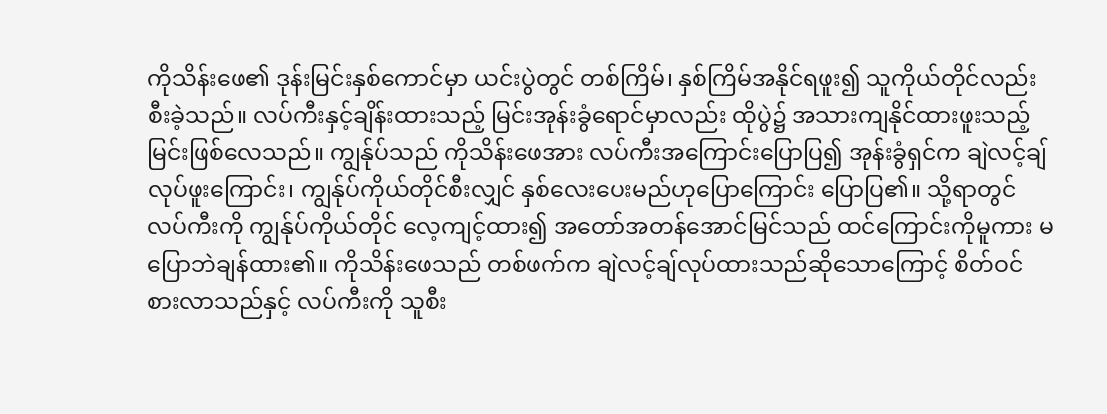ကိုသိန်းဖေ၏ ဒုန်းမြင်းနှစ်ကောင်မှာ ယင်းပွဲတွင် တစ်ကြိမ်၊ နှစ်ကြိမ်အနိုင်ရဖူး၍ သူကိုယ်တိုင်လည်း စီးခဲ့သည်။ လပ်ကီးနှင့်ချိန်းထားသည့် မြင်းအုန်းခွံရောင်မှာလည်း ထိုပွဲ၌ အသားကျနိုင်ထားဖူးသည့် မြင်းဖြစ်လေသည်။ ကျွန်ုပ်သည် ကိုသိန်းဖေအား လပ်ကီးအကြောင်းပြောပြ၍ အုန်းခွံရှင်က ချဲလင့်ချ်လုပ်ဖူးကြောင်း၊ ကျွန်ုပ်ကိုယ်တိုင်စီးလျှင် နှစ်လေးပေးမည်ဟုပြောကြောင်း ပြောပြ၏။ သို့ရာတွင် လပ်ကီးကို ကျွန်ုပ်ကိုယ်တိုင် လေ့ကျင့်ထား၍ အတော်အတန်အောင်မြင်သည် ထင်ကြောင်းကိုမူကား မပြောဘဲချန်ထား၏။ ကိုသိန်းဖေသည် တစ်ဖက်က ချဲလင့်ချ်လုပ်ထားသည်ဆိုသောကြောင့် စိတ်ဝင်စားလာသည်နှင့် လပ်ကီးကို သူစီး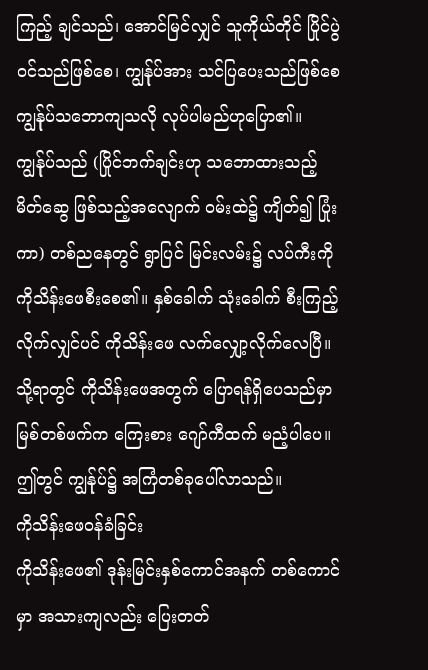ကြည့် ချင်သည်၊ အောင်မြင်လျှင် သူကိုယ်တိုင် ပြိုင်ပွဲဝင်သည်ဖြစ်စေ၊ ကျွန်ုပ်အား သင်ပြပေးသည်ဖြစ်စေ ကျွန်ုပ်သဘောကျသလို လုပ်ပါမည်ဟုပြော၏။ ကျွန်ုပ်သည် (ပြိုင်ဘက်ချင်းဟု သဘောထားသည့် မိတ်ဆွေ ဖြစ်သည့်အလျောက် ဝမ်းထဲ၌ ကျိတ်၍ ပြုံးကာ) တစ်ညနေတွင် ရွာပြင် မြင်းလမ်း၌ လပ်ကီးကို ကိုသိန်းဖေစီးစေ၏။ နှစ်ခေါက် သုံးခေါက် စီးကြည့်လိုက်လျှင်ပင် ကိုသိန်းဖေ လက်လျှော့လိုက်လေပြီ။ သို့ရာတွင် ကိုသိန်းဖေအတွက် ပြောရန်ရှိပေသည်မှာ မြစ်တစ်ဖက်က ကြေးစား ဂျော်ကီထက် မညံ့ပါပေ။ ဤတွင် ကျွန်ုပ်၌ အကြံတစ်ခုပေါ်လာသည်။
ကိုသိန်းဖေဝန်ခံခြင်း
ကိုသိန်းဖေ၏ ဒုန်းမြင်းနှစ်ကောင်အနက် တစ်ကောင်မှာ အသားကျလည်း ပြေးတတ်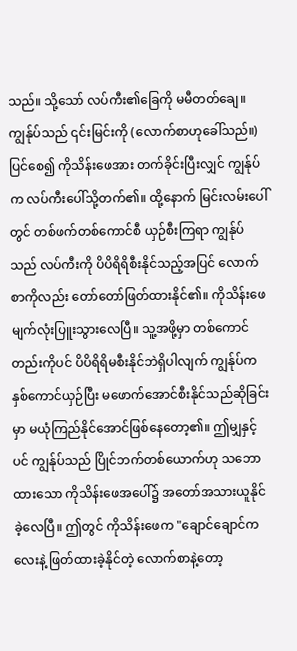သည်။ သို့သော် လပ်ကီး၏ခြေကို မမီတတ်ချေ။ ကျွန်ုပ်သည် ၎င်းမြင်းကို (လောက်စာဟုခေါ်သည်။) ပြင်စေ၍ ကိုသိန်းဖေအား တက်ခိုင်းပြီးလျှင် ကျွန်ုပ်က လပ်ကီးပေါ်သို့တက်၏။ ထို့နောက် မြင်းလမ်းပေါ်တွင် တစ်ဖက်တစ်ကောင်စီ ယှဉ်စီးကြရာ ကျွန်ုပ်သည် လပ်ကီးကို ပိပိရိရိစီးနိုင်သည့်အပြင် လောက်စာကိုလည်း တော်တော်ဖြတ်ထားနိုင်၏။ ကိုသိန်းဖေ မျက်လုံးပြူးသွားလေပြီ။ သူ့အဖို့မှာ တစ်ကောင်တည်းကိုပင် ပိပိရိရိမစီးနိုင်ဘဲရှိပါလျက် ကျွန်ုပ်က နှစ်ကောင်ယှဉ်ပြီး မဖောက်အောင်စီးနိုင်သည်ဆိုခြင်းမှာ မယုံကြည်နိုင်အောင်ဖြစ်နေတော့၏။ ဤမျှနှင့်ပင် ကျွန်ုပ်သည် ပြိုင်ဘက်တစ်ယောက်ဟု သဘောထားသော ကိုသိန်းဖေအပေါ်၌ အတော်အသားယူနိုင်ခဲ့လေပြီ။ ဤတွင် ကိုသိန်းဖေက "ချောင်ချောင်ကလေးနဲ့ ဖြတ်ထားခဲ့နိုင်တဲ့ လောက်စာနဲ့တော့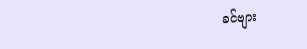ခင်ဗျား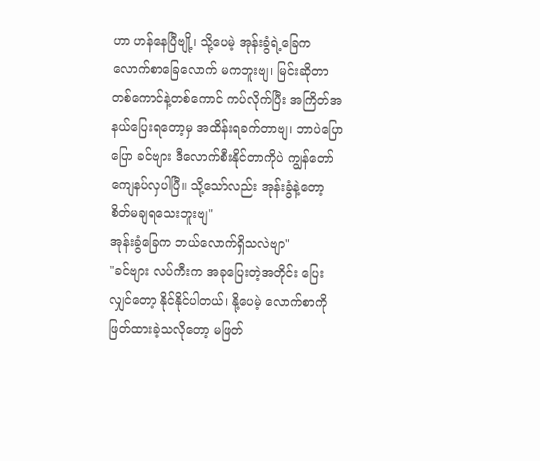ဟာ ဟန်နေပြီဗျို့၊ သို့ပေမဲ့ အုန်းခွံရဲ့ခြေက လောက်စာခြေလောက် မကဘူးဗျ၊ မြင်းဆိုတာ တစ်ကောင်နဲ့တစ်ကောင် ကပ်လိုက်ပြီး အကြိတ်အနယ်ပြေးရတော့မှ အထိန်းရခက်တာဗျ၊ ဘာပဲပြောပြော ခင်ဗျား ဒီလောက်စီးနိုင်တာကိုပဲ ကျွန်တော်ကျေနပ်လှပါပြီ။ သို့သော်လည်း အုန်းခွံနဲ့တော့ စိတ်မချရသေးဘူးဗျ"
အုန်းခွံခြေက ဘယ်လောက်ရှိသလဲဗျာ"
"ခင်ဗျား လပ်ကီးက အခုပြေးတဲ့အတိုင်း ပြေးလျှင်တော့ နိုင်နိုင်ပါတယ်၊ နို့ပေမဲ့ လောက်စာကို ဖြတ်ထားခဲ့သလိုတော့ မဖြတ်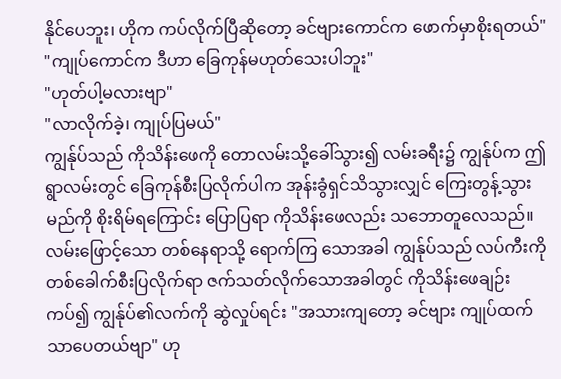နိုင်ပေဘူး၊ ဟိုက ကပ်လိုက်ပြီဆိုတော့ ခင်ဗျားကောင်က ဖောက်မှာစိုးရတယ်"
"ကျုပ်ကောင်က ဒီဟာ ခြေကုန်မဟုတ်သေးပါဘူး"
"ဟုတ်ပါ့မလားဗျာ"
"လာလိုက်ခဲ့၊ ကျုပ်ပြမယ်"
ကျွန်ုပ်သည် ကိုသိန်းဖေကို တောလမ်းသို့ခေါ်သွား၍ လမ်းခရီး၌ ကျွန်ုပ်က ဤရွာလမ်းတွင် ခြေကုန်စီးပြလိုက်ပါက အုန်းခွံရှင်သိသွားလျှင် ကြေးတွန့်သွားမည်ကို စိုးရိမ်ရကြောင်း ပြောပြရာ ကိုသိန်းဖေလည်း သဘောတူလေသည်။ လမ်းဖြောင့်သော တစ်နေရာသို့ ရောက်ကြ သောအခါ ကျွန်ုပ်သည် လပ်ကီးကို တစ်ခေါက်စီးပြလိုက်ရာ ဇက်သတ်လိုက်သောအခါတွင် ကိုသိန်းဖေချဉ်းကပ်၍ ကျွန်ုပ်၏လက်ကို ဆွဲလှုပ်ရင်း "အသားကျတော့ ခင်ဗျား ကျုပ်ထက်သာပေတယ်ဗျာ" ဟု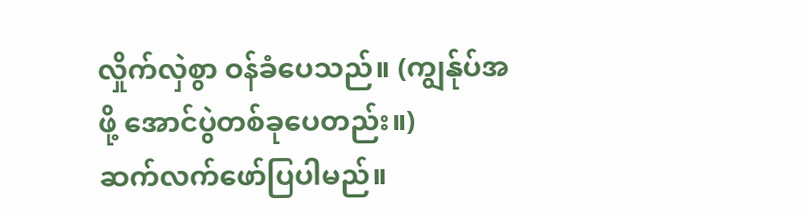လှိုက်လှဲစွာ ဝန်ခံပေသည်။ (ကျွန်ုပ်အဖို့ အောင်ပွဲတစ်ခုပေတည်း။)
ဆက်လက်ဖော်ပြပါမည်။